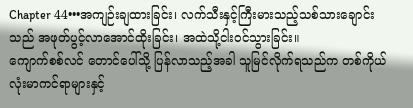Chapter 44•••အကျဉ်းချထားခြင်း၊ လက်သီးနှင့်ကြီးမားသည့်သစ်သားချောင်းသည် အဖုတ်ပွင့်လာအောင်ထိုးခြင်း၊ အထဲသို့ငါးဝင်သွားခြင်း။
ကျောက်စစ်လင် တောင်ပေါ်သို့ ပြန်လာသည့်အခါ သူမြင်လိုက်ရသည်က တစ်ကိုယ်လုံးမာကင်ရာများနှင့်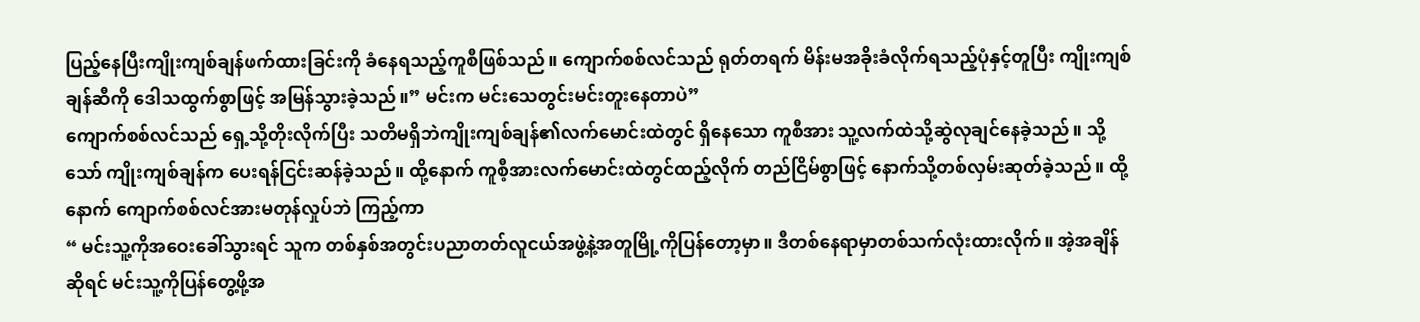ပြည့်နေပြီးကျိုးကျစ်ချန်ဖက်ထားခြင်းကို ခံနေရသည့်ကူစီဖြစ်သည်။ ကျောက်စစ်လင်သည် ရုတ်တရက် မိန်းမအခိုးခံလိုက်ရသည့်ပုံနှင့်တူပြီး ကျိုးကျစ်ချန်ဆီကို ဒေါသထွက်စွာဖြင့် အမြန်သွားခဲ့သည်။” မင်းက မင်းသေတွင်းမင်းတူးနေတာပဲ”
ကျောက်စစ်လင်သည် ရှေ့သို့တိုးလိုက်ပြီး သတိမရှိဘဲကျိုးကျစ်ချန်၏လက်မောင်းထဲတွင် ရှိနေသော ကူစီအား သူ့လက်ထဲသို့ဆွဲလုချင်နေခဲ့သည်။ သို့သော် ကျိုးကျစ်ချန်က ပေးရန်ငြင်းဆန်ခဲ့သည်။ ထို့နောက် ကူစီ့အားလက်မောင်းထဲတွင်ထည့်လိုက် တည်ငြိမ်စွာဖြင့် နောက်သို့တစ်လှမ်းဆုတ်ခဲ့သည်။ ထို့နောက် ကျောက်စစ်လင်အားမတုန်လှုပ်ဘဲ ကြည့်ကာ
“ မင်းသူ့ကိုအဝေးခေါ်သွားရင် သူက တစ်နှစ်အတွင်းပညာတတ်လူငယ်အဖွဲ့နဲ့အတူမြို့ကိုပြန်တော့မှာ။ ဒီတစ်နေရာမှာတစ်သက်လုံးထားလိုက်။ အဲ့အချိန်ဆိုရင် မင်းသူ့ကိုပြန်တွေ့ဖို့အ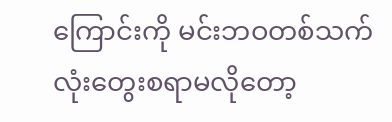ကြောင်းကို မင်းဘဝတစ်သက်လုံးတွေးစရာမလိုတော့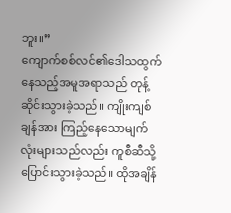ဘူး။”
ကျောက်စစ်လင်၏ဒေါသထွက်နေသည့်အမူအရာသည် တုန့်ဆိုင်းသွားခဲ့သည်။ ကျိုးကျစ်ချန်အား ကြည့်နေသောမျက်လုံးများသည်လည်း ကူစီဆီသို့ပြောင်းသွားခဲ့သည်။ ထိုအချိန်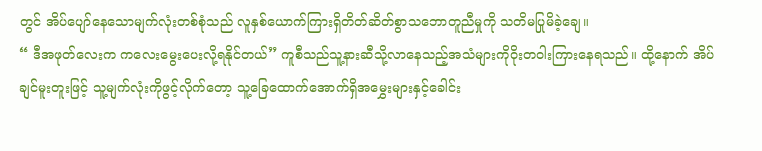တွင် အိပ်ပျော်နေသောမျက်လုံးတစ်စုံသည် လူနှစ်ယောက်ကြားရှိတိတ်ဆိတ်စွာသဘောတူညီမှုကို သတိမပြုမိခဲ့ချေ။
“ ဒီအဖုတ်လေးက ကလေးမွေးပေးလို့ရနိုင်တယ်” ကူစီသည်သူ့နားဆီသို့လာနေသည့်အသံများကိုဝိုးတဝါးကြားနေရသည်။ ထို့နောက် အိပ်ချင်မူးတူးဖြင့် သူ့မျက်လုံးကိုဖွင့်လိုက်တော့ သူ့ခြေထောက်အောက်ရှိအမွှေးများနှင့်ခေါင်း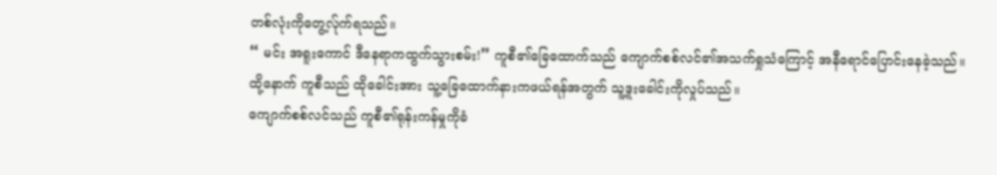တစ်လုံးကိုတွေ့လ်ုက်ရသည်။
“ မင်း အရူးကောင် ဒီနေရာကထွက်သွားစမ်း!” ကူစီ၏ခြေထောက်သည် ကျောက်စစ်လင်၏အသက်ရှုသံကြောင့် အနီရောင်ပြောင်းနေခဲ့သည်။ ထို့နောက် ကူစီသည် ထိုခေါင်းအား သူ့ခြေထောက်နားကဖယ်ရန်အတွက် သူ့ဒူးခေါင်းကိုလှုပ်သည်။
ကျောက်စစ်လင်သည် ကူစီ၏ရုန်းကန်မှုကိုခံ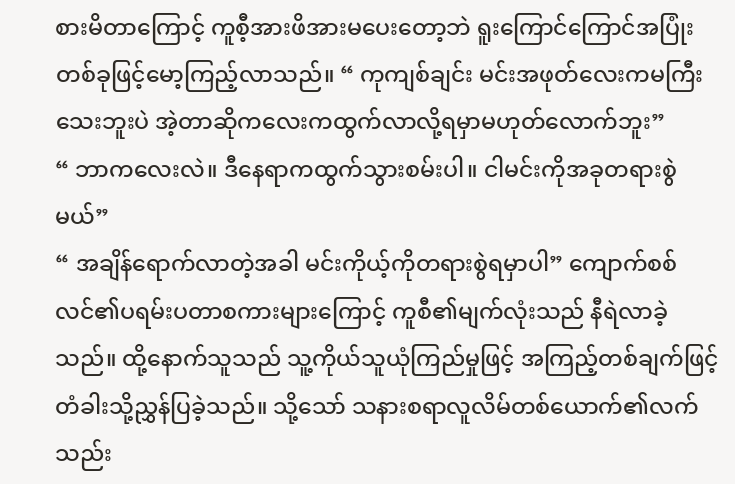စားမိတာကြောင့် ကူစီ့အားဖိအားမပေးတော့ဘဲ ရူးကြောင်ကြောင်အပြုံးတစ်ခုဖြင့်မော့ကြည့်လာသည်။ “ ကုကျစ်ချင်း မင်းအဖုတ်လေးကမကြီးသေးဘူးပဲ အဲ့တာဆိုကလေးကထွက်လာလို့ရမှာမဟုတ်လောက်ဘူး”
“ ဘာကလေးလဲ။ ဒီနေရာကထွက်သွားစမ်းပါ။ ငါမင်းကိုအခုတရားစွဲမယ်”
“ အချိန်ရောက်လာတဲ့အခါ မင်းကိုယ့်ကိုတရားစွဲရမှာပါ” ကျောက်စစ်လင်၏ပရမ်းပတာစကားများကြောင့် ကူစီ၏မျက်လုံးသည် နီရဲလာခဲ့သည်။ ထို့နောက်သူသည် သူ့ကိုယ်သူယုံကြည်မှုဖြင့် အကြည့်တစ်ချက်ဖြင့်တံခါးသို့ညွှန်ပြခဲ့သည်။ သို့သော် သနားစရာလူလိမ်တစ်ယောက်၏လက်သည်း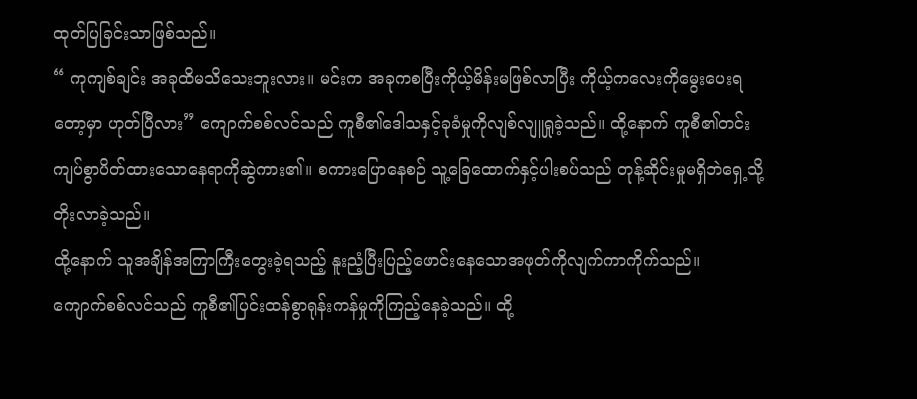ထုတ်ပြခြင်းသာဖြစ်သည်။
“ ကုကျစ်ချင်း အခုထိမသိသေးဘူးလား။ မင်းက အခုကစပြီးကိုယ့်မိန်းမဖြစ်လာပြီး ကိုယ့်ကလေးကိုမွေးပေးရတော့မှာ ဟုတ်ပြီလား” ကျောက်စစ်လင်သည် ကူစီ၏ဒေါသနှင့်ခုခံမှုကိုလျစ်လျူရှုခဲ့သည်။ ထို့နောက် ကူစီ၏တင်းကျပ်စွာပိတ်ထားသောနေရာကိုဆွဲကား၏။ စကားပြောနေစဉ် သူ့ခြေထောက်နှင့်ပါးစပ်သည် တုန့်ဆိုင်းမှုမရှိဘဲရှေ့သို့တိုးလာခဲ့သည်။
ထို့နောက် သူအချိန်အကြာကြီးတွေးခဲ့ရသည့် နူးညံ့ပြီးပြည့်ဖောင်းနေသောအဖုတ်ကိုလျက်ကာကိုက်သည်။
ကျောက်စစ်လင်သည် ကူစီ၏ပြင်းထန်စွာရုန်းကန်မှုကိုကြည့်နေခဲ့သည်။ ထို့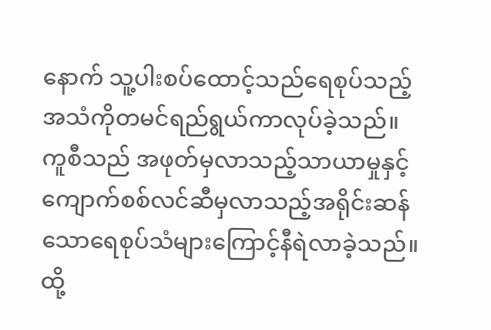နောက် သူ့ပါးစပ်ထောင့်သည်ရေစုပ်သည့်အသံကိုတမင်ရည်ရွယ်ကာလုပ်ခဲ့သည်။ ကူစီသည် အဖုတ်မှလာသည့်သာယာမှုနှင့် ကျောက်စစ်လင်ဆီမှလာသည့်အရိုင်းဆန်သောရေစုပ်သံများကြောင့်နီရဲလာခဲ့သည်။ ထို့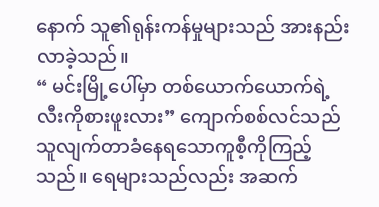နောက် သူ၏ရုန်းကန်မှုများသည် အားနည်းလာခဲ့သည်။
“ မင်းမြို့ပေါ်မှာ တစ်ယောက်ယောက်ရဲ့လီးကိုစားဖူးလား” ကျောက်စစ်လင်သည် သူလျက်တာခံနေရသောကူစီ့ကိုကြည့်သည်။ ရေများသည်လည်း အဆက်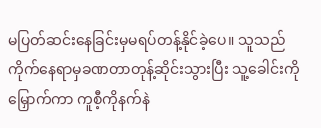မပြတ်ဆင်းနေခြင်းမှမရပ်တန့်နိုင်ခဲ့ပေ။ သူသည်ကိုက်နေရာမှခဏတာတုန့်ဆိုင်းသွားပြီး သူ့ခေါင်းကိုမြှောက်ကာ ကူစီ့ကိုနက်နဲ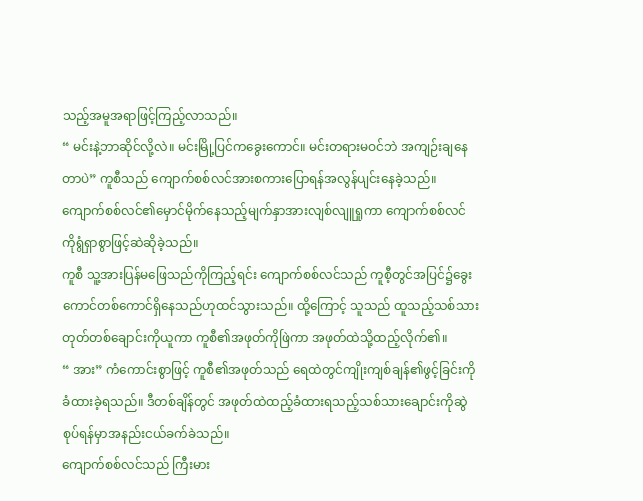သည့်အမူအရာဖြင့်ကြည့်လာသည်။
“ မင်းနဲ့ဘာဆိုင်လို့လဲ။ မင်းမြို့ပြင်ကခွေးကောင်။ မင်းတရားမဝင်ဘဲ အကျဉ်းချနေတာပဲ” ကူစီသည် ကျောက်စစ်လင်အားစကားပြောရန်အလွန်ပျင်းနေခဲ့သည်။ ကျောက်စစ်လင်၏မှောင်မိုက်နေသည့်မျက်နှာအားလျစ်လျူရှုကာ ကျောက်စစ်လင်ကိုရွံရှာစွာဖြင့်ဆဲဆိုခဲ့သည်။
ကူစီ သူ့အားပြန်မဖြေသည်ကိုကြည့်ရင်း ကျောက်စစ်လင်သည် ကူစီ့တွင်အပြင်၌ခွေးကောင်တစ်ကောင်ရှိနေသည်ဟုထင်သွားသည်။ ထို့ကြောင့် သူသည် ထူသည့်သစ်သားတုတ်တစ်ချောင်းကိုယူကာ ကူစီ၏အဖုတ်ကိုဖြဲကာ အဖုတ်ထဲသို့ထည့်လိုက်၏။
“ အား” ကံကောင်းစွာဖြင့် ကူစီ၏အဖုတ်သည် ရေထဲတွင်ကျိုးကျစ်ချန်၏ဖွင့်ခြင်းကိုခံထားခဲ့ရသည်။ ဒီတစ်ချိန်တွင် အဖုတ်ထဲထည့်ခံထားရသည့်သစ်သားချောင်းကိုဆွဲစုပ်ရန်မှာအနည်းငယ်ခက်ခဲသည်။
ကျောက်စစ်လင်သည် ကြီးမား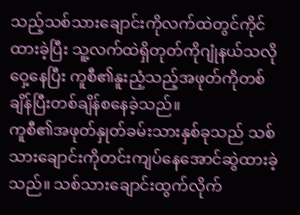သည့်သစ်သားချောင်းကိုလက်ထဲတွင်ကိုင်ထားခဲ့ပြီး သူ့လက်ထဲရှိတုတ်ကိုဂျုံနယ်သလိုဝှေ့နေပြီး ကူစီ၏နူးညံ့သည့်အဖုတ်ကိုတစ်
ချိန်ပြီးတစ်ချိန်စနေခဲ့သည်။
ကူစီ၏အဖုတ်နှုတ်ခမ်းသားနှစ်ခုသည် သစ်သားချောင်းကိုတင်းကျပ်နေအောင်ဆွဲထားခဲ့သည်။ သစ်သားချောင်းထွက်လိုက်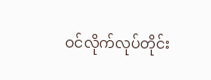ဝင်လိုက်လုပ်တိုင်း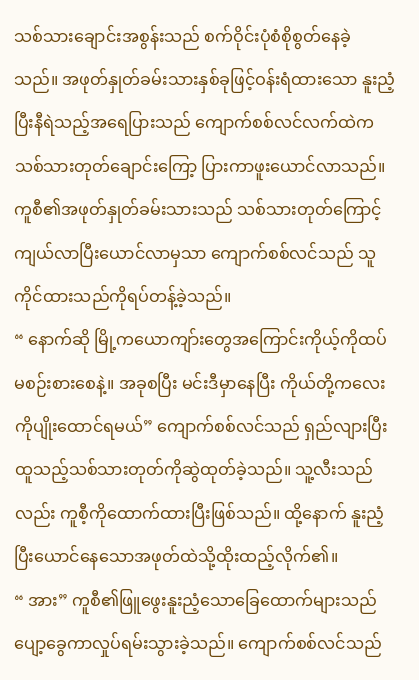သစ်သားချောင်းအစွန်းသည် စက်ဝိုင်းပုံစံစိုစွတ်နေခဲ့သည်။ အဖုတ်နှုတ်ခမ်းသားနှစ်ခုဖြင့်ဝန်းရံထားသော နူးညံ့ပြီးနီရဲသည့်အရေပြားသည် ကျောက်စစ်လင်လက်ထဲကသစ်သားတုတ်ချောင်းကြော့ ပြားကာဖူးယောင်လာသည်။ ကူစီ၏အဖုတ်နှုတ်ခမ်းသားသည် သစ်သားတုတ်ကြောင့်ကျယ်လာပြီးယောင်လာမှသာ ကျောက်စစ်လင်သည် သူကိုင်ထားသည်ကိုရပ်တန့်ခဲ့သည်။
“ နောက်ဆို မြို့ကယောကျာ်းတွေအကြောင်းကိုယ့်ကိုထပ်မစဉ်းစားစေနဲ့။ အခုစပြီး မင်းဒီမှာနေပြီး ကိုယ်တို့ကလေးကိုပျိုးထောင်ရမယ်” ကျောက်စစ်လင်သည် ရှည်လျားပြီးထူသည့်သစ်သားတုတ်ကိုဆွဲထုတ်ခဲ့သည်။ သူ့လီးသည်လည်း ကူစီ့ကိုထောက်ထားပြီးဖြစ်သည်။ ထို့နောက် နူးညံ့ပြီးယောင်နေသောအဖုတ်ထဲသို့ထိုးထည့်လိုက်၏။
“ အား” ကူစီ၏ဖြူဖွေးနူးညံ့သောခြေထောက်များသည် ပျော့ခွေကာလှုပ်ရမ်းသွားခဲ့သည်။ ကျောက်စစ်လင်သည်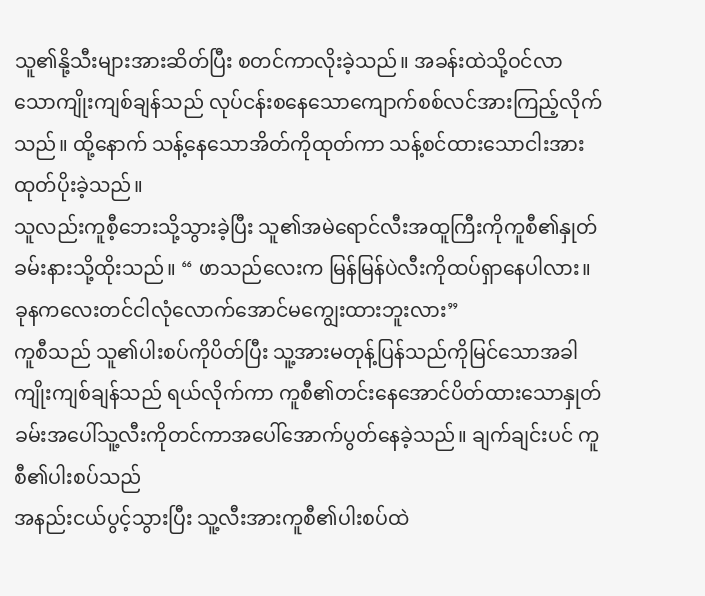သူ၏နို့သီးများအားဆိတ်ပြီး စတင်ကာလိုးခဲ့သည်။ အခန်းထဲသို့ဝင်လာသောကျိုးကျစ်ချန်သည် လုပ်ငန်းစနေသောကျောက်စစ်လင်အားကြည့်လိုက်သည်။ ထို့နောက် သန့်နေသောအိတ်ကိုထုတ်ကာ သန့်စင်ထားသောငါးအားထုတ်ပိုးခဲ့သည်။
သူလည်းကူစီ့ဘေးသို့သွားခဲ့ပြီး သူ၏အမဲရောင်လီးအထူကြီးကိုကူစီ၏နှုတ်ခမ်းနားသို့ထိုးသည်။ “ ဖာသည်လေးက မြန်မြန်ပဲလီးကိုထပ်ရှာနေပါလား။ ခုနကလေးတင်ငါလုံလောက်အောင်မကျွေးထားဘူးလား”
ကူစီသည် သူ၏ပါးစပ်ကိုပိတ်ပြီး သူ့အားမတုန့်ပြန်သည်ကိုမြင်သောအခါ ကျိုးကျစ်ချန်သည် ရယ်လိုက်ကာ ကူစီ၏တင်းနေအောင်ပိတ်ထားသောနှုတ်ခမ်းအပေါ်သူ့လီးကိုတင်ကာအပေါ်အောက်ပွတ်နေခဲ့သည်။ ချက်ချင်းပင် ကူစီ၏ပါးစပ်သည်
အနည်းငယ်ပွင့်သွားပြီး သူ့လီးအားကူစီ၏ပါးစပ်ထဲ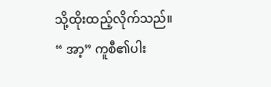သို့ထိုးထည့်လိုက်သည်။
“ အာ့” ကူစီ၏ပါး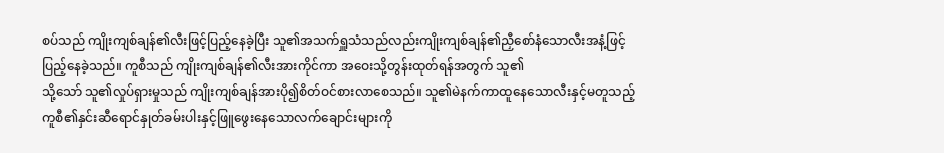စပ်သည် ကျိုးကျစ်ချန်၏လီးဖြင့်ပြည့်နေခဲ့ပြီး သူ၏အသက်ရှူသံသည်လည်းကျိုးကျစ်ချန်၏ညှီစော်နံသောလီးအနံ့ဖြင့်ပြည့်နေခဲ့သည်။ ကူစီသည် ကျိုးကျစ်ချန်၏လီးအားကိုင်ကာ အဝေးသို့တွန်းထုတ်ရန်အတွက် သူ၏
သို့သော် သူ၏လှုပ်ရှားမှုသည် ကျိုးကျစ်ချန်အားပို၍စိတ်ဝင်စားလာစေသည်။ သူ၏မဲနက်ကာထူနေသောလီးနှင့်မတူသည့် ကူစီ၏နှင်းဆီရောင်နှုတ်ခမ်းပါးနှင့်ဖြူဖွေးနေသောလက်ချောင်းများကို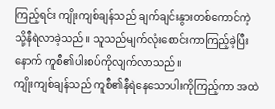ကြည့်ရင်း ကျိုးကျစ်ချန်သည် ချက်ချင်းနွားတစ်ကောင်ကဲ့သို့နီရဲလာခဲ့သည်။ သူသည်မျက်လုံးစောင်းကာကြည့်ခဲ့ပြီးနောက် ကူစီ၏ပါးစပ်ကိုလျက်လာသည်။
ကျိုးကျစ်ချန်သည် ကူစီ၏နီရဲနေသောပါးကိုကြည့်ကာ အထဲ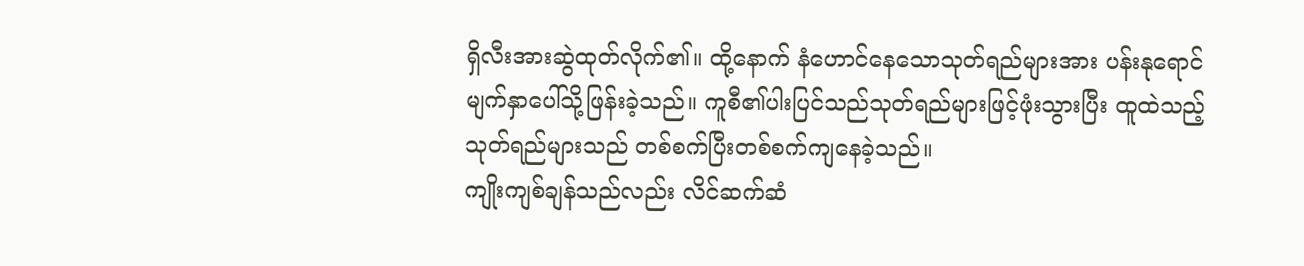ရှိလီးအားဆွဲထုတ်လိုက်၏။ ထို့နောက် နံဟောင်နေသောသုတ်ရည်များအား ပန်းနုရောင်မျက်နှာပေါ်သို့ဖြန်းခဲ့သည်။ ကူစီ၏ပါးပြင်သည်သုတ်ရည်များဖြင့်ဖုံးသွားပြီး ထူထဲသည့်သုတ်ရည်များသည် တစ်စက်ပြီးတစ်စက်ကျနေခဲ့သည်။
ကျိုးကျစ်ချန်သည်လည်း လိင်ဆက်ဆံ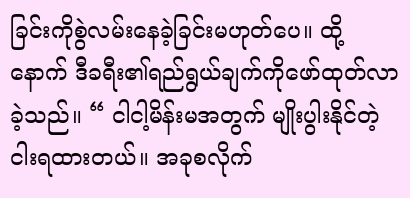ခြင်းကိုစွဲလမ်းနေခဲ့ခြင်းမဟုတ်ပေ။ ထို့နောက် ဒီခရီး၏ရည်ရွယ်ချက်ကိုဖော်ထုတ်လာခဲ့သည်။ “ ငါငါ့မိန်းမအတွက် မျိုးပွါးနိုင်တဲ့ငါးရထားတယ်။ အခုစလိုက်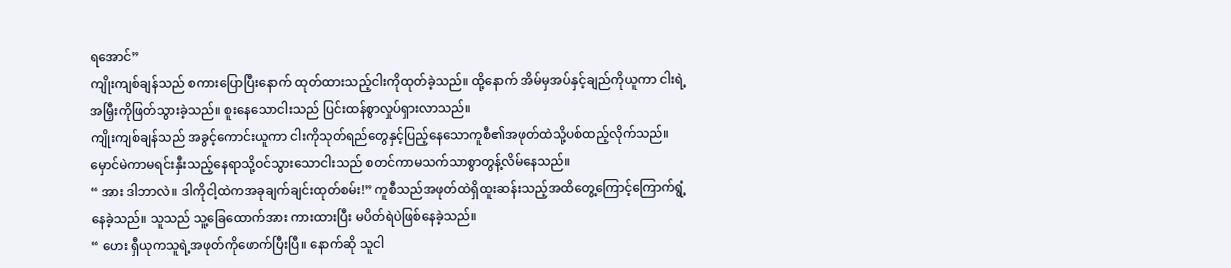ရအောင်”
ကျိုးကျစ်ချန်သည် စကားပြောပြီးနောက် ထုတ်ထားသည့်ငါးကိုထုတ်ခဲ့သည်။ ထို့နောက် အိမ်မှအပ်နှင့်ချည်ကိုယူကာ ငါးရဲ့အမြှီးကိုဖြတ်သွားခဲ့သည်။ စူးနေသောငါးသည် ပြင်းထန်စွာလှုပ်ရှားလာသည်။
ကျိုးကျစ်ချန်သည် အခွင့်ကောင်းယူကာ ငါးကိုသုတ်ရည်တွေနှင့်ပြည့်နေသောကူစီ၏အဖုတ်ထဲသို့ပစ်ထည့်လိုက်သည်။ မှောင်မဲကာမရင်းနှီးသည့်နေရာသို့ဝင်သွားသောငါးသည် စတင်ကာမသက်သာစွာတွန့်လိမ်နေသည်။
“ အား ဒါဘာလဲ။ ဒါကိုငါ့ထဲကအခုချက်ချင်းထုတ်စမ်း!” ကူစီသည်အဖုတ်ထဲရှိထူးဆန်းသည့်အထိတွေ့ကြောင့်ကြောက်ရွံ့နေခဲ့သည်။ သူသည် သူ့ခြေထောက်အား ကားထားပြီး မပိတ်ရဲပဲဖြစ်နေခဲ့သည်။
“ ဟေး ရှီယုကသူရဲ့အဖုတ်ကိုဖောက်ပြီးပြီ။ နောက်ဆို သူငါ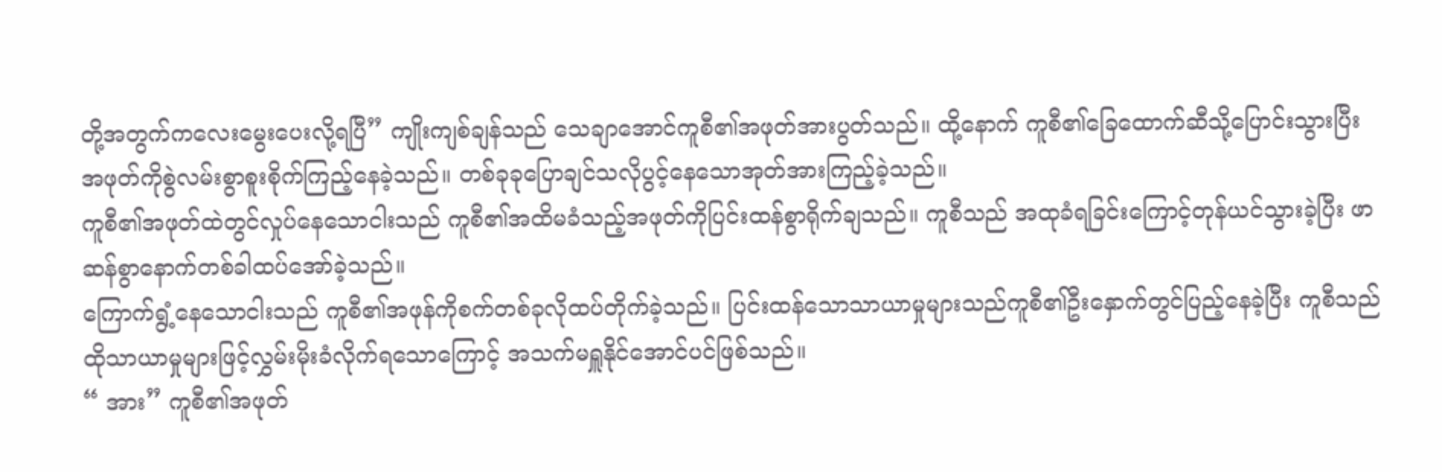တို့အတွက်ကလေးမွေးပေးလို့ရပြီ” ကျိုးကျစ်ချန်သည် သေချာအောင်ကူစီ၏အဖုတ်အားပွတ်သည်။ ထို့နောက် ကူစီ၏ခြေထောက်ဆီသို့ပြောင်းသွားပြီး အဖုတ်ကိုစွဲလမ်းစွာစူးစိုက်ကြည့်နေခဲ့သည်။ တစ်ခုခုပြောချင်သလိုပွင့်နေသောအုတ်အားကြည့်ခဲ့သည်။
ကူစီ၏အဖုတ်ထဲတွင်လှုပ်နေသောငါးသည် ကူစီ၏အထိမခံသည့်အဖုတ်ကိုပြင်းထန်စွာရိုက်ချသည်။ ကူစီသည် အထုခံရခြင်းကြောင့်တုန်ယင်သွားခဲ့ပြီး ဖာဆန်စွာနောက်တစ်ခါထပ်အော်ခဲ့သည်။
ကြောက်ရွံ့နေသောငါးသည် ကူစီ၏အဖုန်ကိုစက်တစ်ခုလိုထပ်တိုက်ခဲ့သည်။ ပြင်းထန်သောသာယာမှုများသည်ကူစီ၏ဦးနှောက်တွင်ပြည့်နေခဲ့ပြီး ကူစီသည်ထိုသာယာမှုများဖြင့်လွှမ်းမိုးခံလိုက်ရသောကြောင့် အသက်မရှူနိုင်အောင်ပင်ဖြစ်သည်။
“ အား” ကူစီ၏အဖုတ်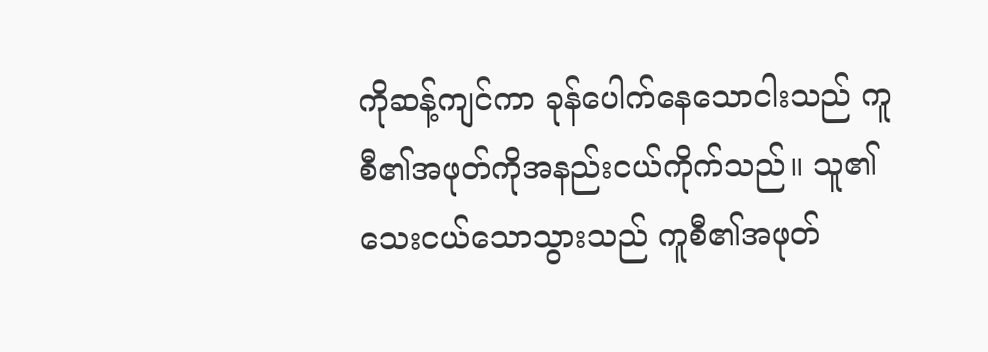ကိုဆန့်ကျင်ကာ ခုန်ပေါက်နေသောငါးသည် ကူစီ၏အဖုတ်ကိုအနည်းငယ်ကိုက်သည်။ သူ၏သေးငယ်သောသွားသည် ကူစီ၏အဖုတ်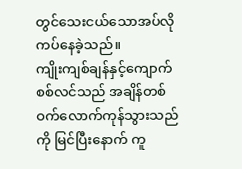တွင်သေးငယ်သောအပ်လိုကပ်နေခဲ့သည်။
ကျိုးကျစ်ချန်နှင့်ကျောက်စစ်လင်သည် အချိန်တစ်ဝက်လောက်ကုန်သွားသည်ကို မြင်ပြီးနောက် ကူ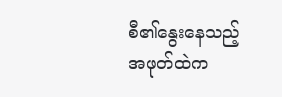စီ၏နွေးနေသည့်အဖုတ်ထဲက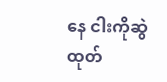နေ ငါးကိုဆွဲထုတ်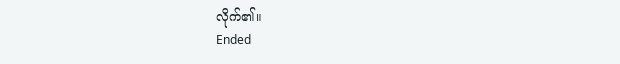လိုက်၏။
Ended